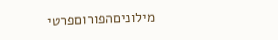מילוניםהפורוםפרטי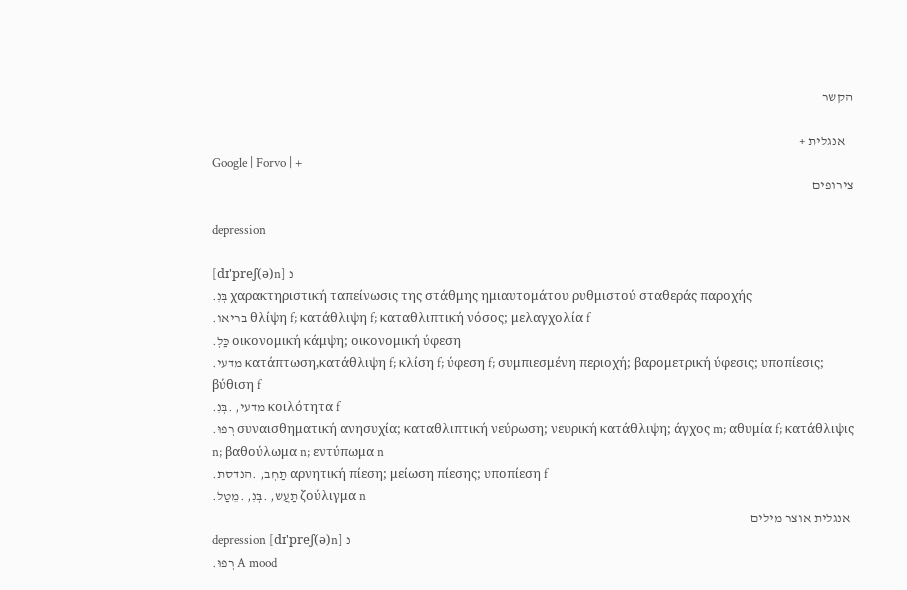הקשר

   אנגלית +
Google | Forvo | +
צירופים

depression

[dɪ'preʃ(ə)n] נ
.בְּנִ χαρακτηριστική ταπείνωσις της στάθμης ημιαυτομάτου ρυθμιστού σταθεράς παροχής
.בריאו θλίψη f; κατάθλιψη f; καταθλιπτική νόσος; μελαγχολία f
.כַּלְ οικονομική κάμψη; οικονομική ύφεση
.מדעי κατάπτωση,κατάθλιψη f; κλίση f; ύφεση f; συμπιεσμένη περιοχή; βαρομετρική ύφεσις; υποπίεσις; βύθιση f
.מדעי, .בְּנִ κοιλότητα f
.רְפוּ συναισθηματική ανησυχία; καταθλιπτική νεύρωση; νευρική κατάθλιψη; άγχος m; αθυμία f; κατάθλιψις n; βαθούλωμα n; εντύπωμα n
.תַחְב, .הנדסת αρνητική πίεση; μείωση πίεσης; υποπίεση f
.תַעֲש, .בְּנִ, .מֵטַל ζούλιγμα n
 אנגלית אוצר מילים
depression [dɪ'preʃ(ə)n] נ
.רְפוּ A mood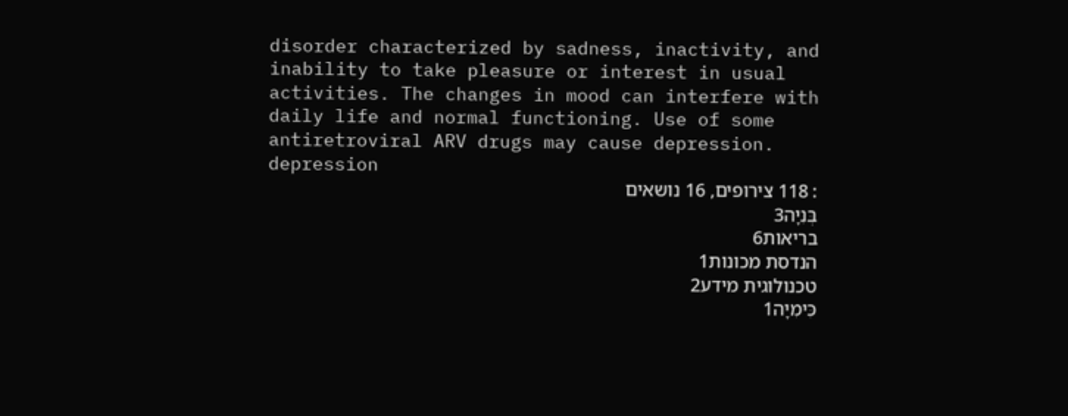disorder characterized by sadness, inactivity, and inability to take pleasure or interest in usual activities. The changes in mood can interfere with daily life and normal functioning. Use of some antiretroviral ARV drugs may cause depression.
depression
: 118 צירופים, 16 נושאים
בְּנִיָה3
בריאות6
הנדסת מכונות1
טכנולוגית מידע2
כִּימִיָה1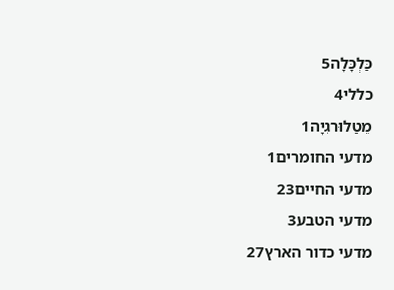כַּלְכָּלָה5
כללי4
מֵטַלוּרגִיָה1
מדעי החומרים1
מדעי החיים23
מדעי הטבע3
מדעי כדור הארץ27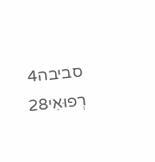סביבה4
רְפוּאִי28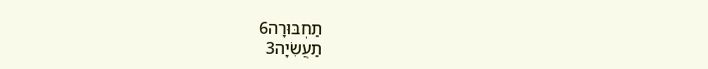תַחְבּוּרָה6
תַעֲשִׂיָה3